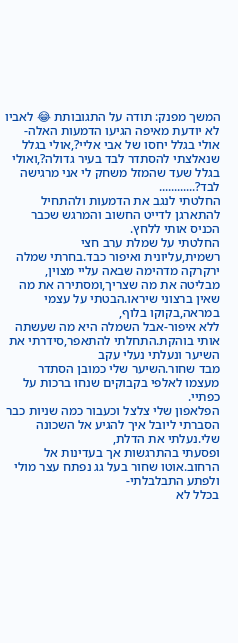המשך מפנק: תודה על התגובותת 😂 לאביו
לא יודעת מאיפה הגיעו הדמעות האלה-אולי בגלל יחסו של אבי אליי?,אולי בגלל שנאלצתי להסתדר לבד בעיר גדולה?,ואולי בגלל שעד שהמזל משחק לי אני מרגישה לבד?............
החלטתי לנגב את הדמעות ולהתחיל להתארגן לדייט החשוב והמרגש שכבר הכניס אותי ללחץ.
החלטתי על שמלת ערב חצי רשמית,עליונית ואיפור כבד.בחרתי שמלה ירקרקה מדהימה שבאה עליי מצוין,
מבליטה את מה שצריך,ומסתירה את מה שאין ברצוני שיראו.הבטתי על עצמי במראה,בקוקו בלוף,
ללא איפור-אבל השמלה היא מה שעשתה אותי בוהקת.התחלתי להתאפר,סידרתי את השיער ונעלתי נעלי עקב
מבד שחור.השיער שלי כמובן הסתדר מעצמו לאלפי בקבוקים שנחו ברכות על כפתיי.
הפלאפון שלי צלצל וכעבור כמה שניות כבר הסברתי ליובל איך להגיע אל השכונה שלי.נעלתי את הדלת,
ופסעתי בהתרגשות אך בעדינות אל הרחוב.אוטו שחור בעל גג נפתח עצר מולי ולפתע התבלבלתי-
בכלל לא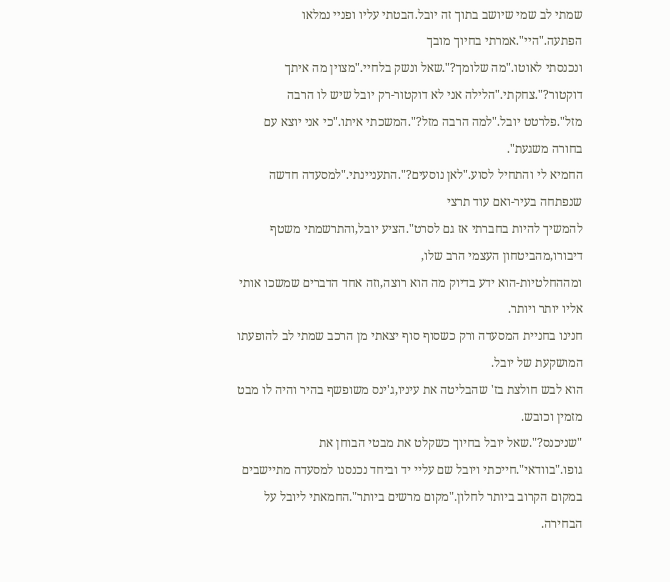שמתי לב שמי שיושב בתוך זה יובל.הבטתי עליו ופניי נמלאו הפתעה."היי".אמרתי בחיוך מובך
ונכנסתי לאוטו."מה שלומך?".שאל ונשק בלחיי."מצוין מה איתך דוקטור?".צחקתי."הלילה אני לא דוקטור-רק יובל שיש לו הרבה מזל".פלרטט יובל."למה הרבה מזל?".המשכתי איתו."כי אני יוצא עם בחורה משגעת".
החמיא לי והתחיל לסוע."לאן נוסעים?".התעניינתי."למסעדה חדשה שנפתחה בעיר-ואם עוד תרצי
להמשיך להיות בחברתי אז גם לסרט".הציע יובל,והתרשמתי משטף דיבורו,מהביטחון העצמי הרב שלו,
ומההחלטיות-הוא ידע בדיוק מה הוא רוצה,וזה אחד הדברים שמשכו אותי אליו יותר ויותר.
חנינו בחניית המסעדה ורק כשסוף סוף יצאתי מן הרכב שמתי לב להופעתו המושקעת של יובל.
הוא לבש חולצת בז' שהבליטה את עיניו,ג'ינס משופשף בהיר והיה לו מבט מזמין וכובש.
"שניכנס?".שאל יובל בחיוך כשקלט את מבטי הבוחן את גופו."בוודאי".חייכתי ויובל שם עליי יד וביחד נכנסנו למסעדה מתיישבים במקום הקרוב ביותר לחלון."מקום מרשים ביותר".החמאתי ליובל על הבחירה.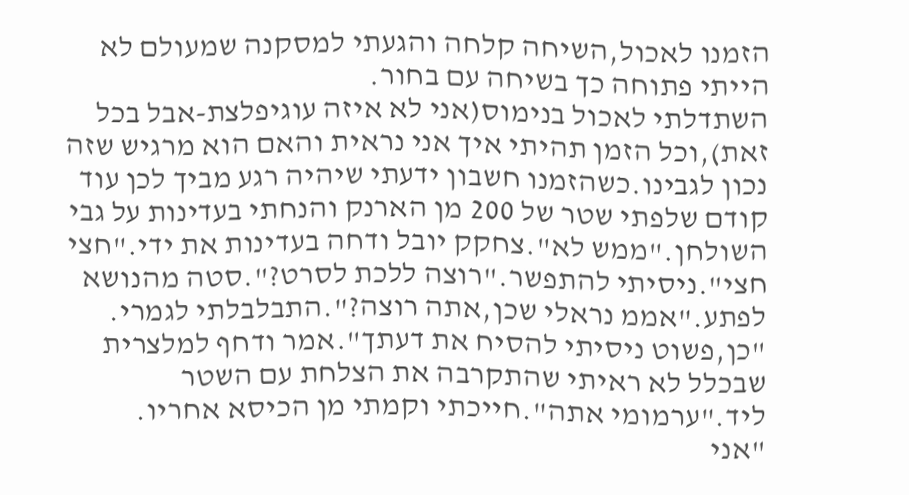הזמנו לאכול,השיחה קלחה והגעתי למסקנה שמעולם לא הייתי פתוחה כך בשיחה עם בחור.
השתדלתי לאכול בנימוס(אני לא איזה עוגיפלצת-אבל בכל זאת),וכל הזמן תהיתי איך אני נראית והאם הוא מרגיש שזה נכון לגבינו.כשהזמנו חשבון ידעתי שיהיה רגע מביך לכן עוד קודם שלפתי שטר של 200 מן הארנק והנחתי בעדינות על גבי השולחן."ממש לא".צחקק יובל ודחה בעדינות את ידי."חצי חצי".ניסיתי להתפשר."רוצה ללכת לסרט?".סטה מהנושא לפתע."אממ נראלי שכן,אתה רוצה?".התבלבלתי לגמרי.
"כן,פשוט ניסיתי להסיח את דעתך".אמר ודחף למלצרית שבכלל לא ראיתי שהתקרבה את הצלחת עם השטר ליד."ערמומי אתה".חייכתי וקמתי מן הכיסא אחריו.
"אני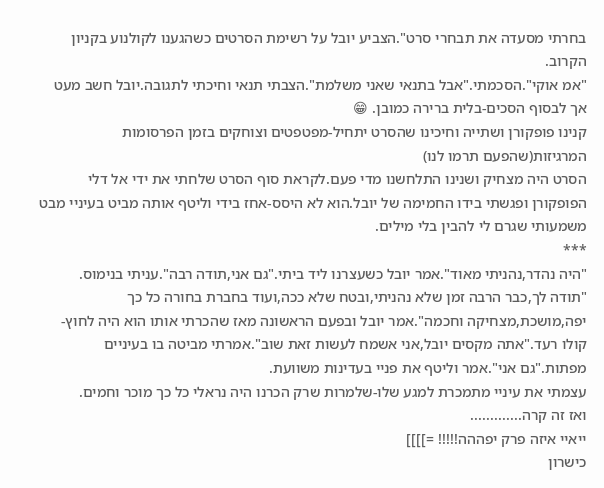בחרתי מסעדה את תבחרי סרט".הצביע יובל על רשימת הסרטים כשהגענו לקולנוע בקניון הקרוב.
"אמ אוקי".הסכמתי."אבל בתנאי שאני משלמת".הצבתי תנאי וחיכתי לתגובה.יובל חשב מעט אך לבסוף הסכים-בלית ברירה כמובן. 😁
קנינו פופקורן ושתייה וחיכינו שהסרט יתחיל-מפטפטים וצוחקים בזמן הפרסומות המרגיזות(שהפעם תרמו לנו)
הסרט היה מצחיק ושנינו התלחשנו מדי פעם.לקראת סוף הסרט שלחתי את ידי אל דלי הפופקורן ופגשתי בידו החמימה של יובל.הוא לא היסס-אחז בידי וליטף אותה מביט בעיניי מבט משמעותי שגרם לי להבין בלי מילים.
***
"היה נהדר,נהניתי מאוד".אמר יובל כשעצרנו ליד ביתי."גם אני,תודה רבה".עניתי בנימוס.
"תודה לך,כבר הרבה זמן שלא נהניתי,ובטח שלא ככה,ועוד בחברת בחורה כל כך יפה,מושכת,מצחיקה וחכמה".אמר יובל ובפעם הראשונה מאז שהכרתי אותו הוא היה לחוץ-קולו רעד."אתה מקסים יובל,אני אשמח לעשות זאת שוב".אמרתי מביטה בו בעיניים מפתות."גם אני".אמר וליטף את פניי בעדינות משוועת.
עצמתי את עיניי מתמכרת למגע שלו-שלמרות שרק הכרנו היה נראלי כל כך מוכר וחמים.
ואז זה קרה.............
ייאיי איזה פרק יפההה!!!!! =]]]]
כישרון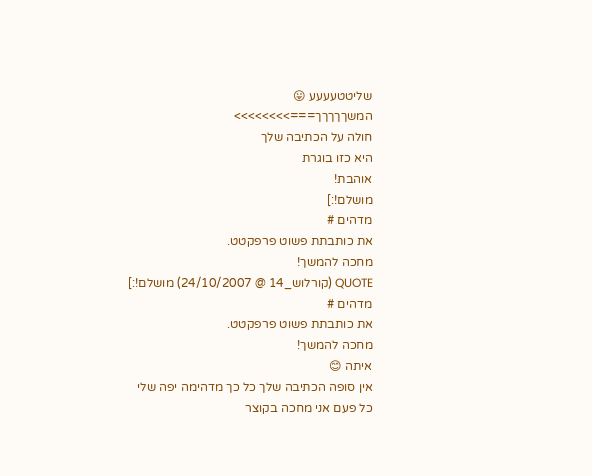שליטטעעעע 😛
המשךךךךך===>>>>>>>>
חולה על הכתיבה שלך
היא כזו בוגרת
אוהבת!
מושלם!:]
מדהים #
את כותבתת פשוט פרפקטט.
מחכה להמשך!
QUOTE (קורלוש_14 @ 24/10/2007) מושלם!:]
מדהים #
את כותבתת פשוט פרפקטט.
מחכה להמשך!
איתה 😊
אין סופה הכתיבה שלך כל כך מדהימה יפה שלי
כל פעם אני מחכה בקוצר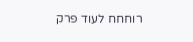רוחחח לעוד פרק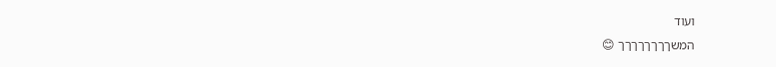ועוד
המשךךךךךךךך 😊